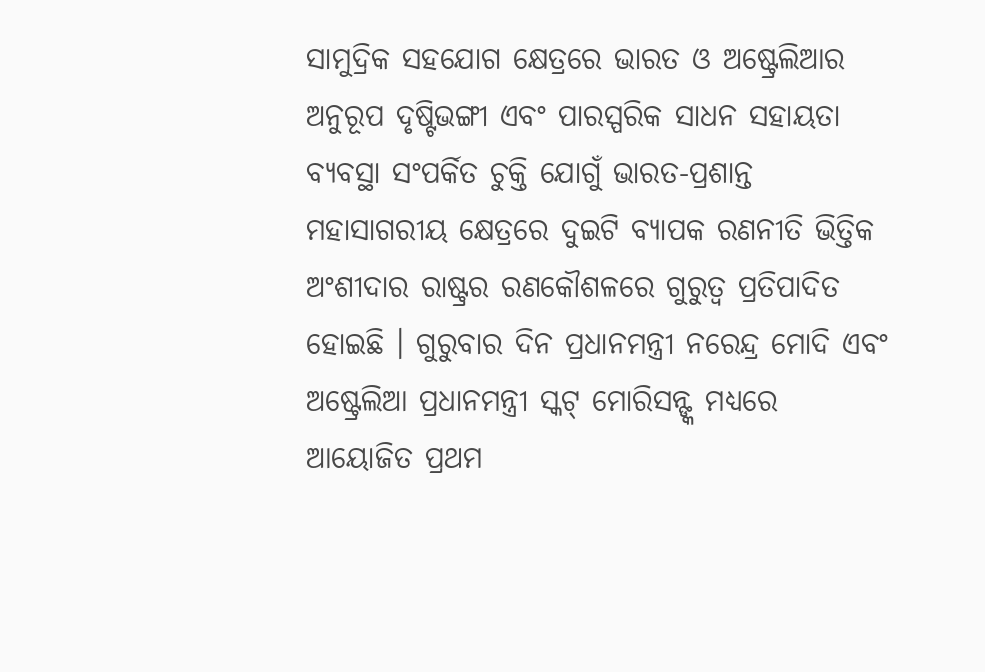ସାମୁଦ୍ରିକ ସହଯୋଗ କ୍ଷେତ୍ରରେ ଭାରତ ଓ ଅଷ୍ଟ୍ରେଲିଆର ଅନୁରୂପ ଦୃଷ୍ଟିଭଙ୍ଗୀ ଏବଂ ପାରସ୍ପରିକ ସାଧନ ସହାୟତା ବ୍ୟବସ୍ଥା ସଂପର୍କିତ ଚୁକ୍ତି ଯୋଗୁଁ ଭାରତ-ପ୍ରଶାନ୍ତ ମହାସାଗରୀୟ କ୍ଷେତ୍ରରେ ଦୁଇଟି ବ୍ୟାପକ ରଣନୀତି ଭିତ୍ତିକ ଅଂଶୀଦାର ରାଷ୍ଟ୍ରର ରଣକୌଶଳରେ ଗୁରୁତ୍ବ ପ୍ରତିପାଦିତ ହୋଇଛି । ଗୁରୁବାର ଦିନ ପ୍ରଧାନମନ୍ତ୍ରୀ ନରେନ୍ଦ୍ର ମୋଦି ଏବଂ ଅଷ୍ଟ୍ରେଲିଆ ପ୍ରଧାନମନ୍ତ୍ରୀ ସ୍କଟ୍ ମୋରିସନ୍ଙ୍କ ମଧ୍ୟରେ ଆୟୋଜିତ ପ୍ରଥମ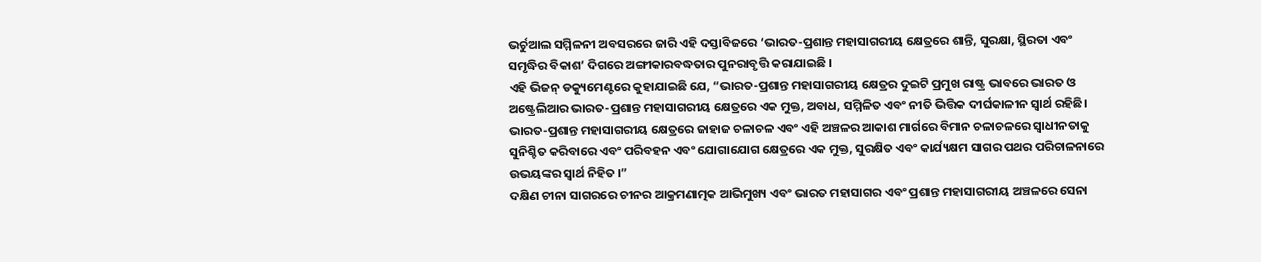ଭର୍ଚୁଆଲ ସମ୍ମିଳନୀ ଅବସରରେ ଜାରି ଏହି ଦସ୍ତାବିଜରେ ‘ଭାରତ-ପ୍ରଶାନ୍ତ ମହାସାଗରୀୟ କ୍ଷେତ୍ରରେ ଶାନ୍ତି, ସୁରକ୍ଷା, ସ୍ଥିରତା ଏବଂ ସମୃଦ୍ଧିର ବିକାଶ’ ଦିଗରେ ଅଙ୍ଗୀକାରବଦ୍ଧତାର ପୁନରାବୃତ୍ତି କରାଯାଇଛି ।
ଏହି ଭିଜନ୍ ଡକ୍ୟୁମେଣ୍ଟରେ କୁହାଯାଇଛି ଯେ, “ଭାରତ-ପ୍ରଶାନ୍ତ ମହାସାଗରୀୟ କ୍ଷେତ୍ରର ଦୁଇଟି ପ୍ରମୁଖ ରାଷ୍ଟ୍ର ଭାବରେ ଭାରତ ଓ ଅଷ୍ଟ୍ରେଲିଆର ଭାରତ-ପ୍ରଶାନ୍ତ ମହାସାଗରୀୟ କ୍ଷେତ୍ରରେ ଏକ ମୁକ୍ତ, ଅବାଧ, ସମ୍ମିଳିତ ଏବଂ ନୀତି ଭିତ୍ତିକ ଦୀର୍ଘକାଳୀନ ସ୍ବାର୍ଥ ରହିଛି। ଭାରତ-ପ୍ରଶାନ୍ତ ମହାସାଗରୀୟ କ୍ଷେତ୍ରରେ ଜାହାଜ ଚଳାଚଳ ଏବଂ ଏହି ଅଞ୍ଚଳର ଆକାଶ ମାର୍ଗରେ ବିମାନ ଚଳାଚଳରେ ସ୍ବାଧୀନତାକୁ ସୁନିଶ୍ଚିତ କରିବାରେ ଏବଂ ପରିବହନ ଏବଂ ଯୋଗାଯୋଗ କ୍ଷେତ୍ରରେ ଏକ ମୁକ୍ତ, ସୁରକ୍ଷିତ ଏବଂ କାର୍ଯ୍ୟକ୍ଷମ ସାଗର ପଥର ପରିଚାଳନାରେ ଉଭୟଙ୍କର ସ୍ବାର୍ଥ ନିହିତ ।”
ଦକ୍ଷିଣ ଚୀନା ସାଗରରେ ଚୀନର ଆକ୍ରମଣାତ୍ମକ ଆଭିମୁଖ୍ୟ ଏବଂ ଭାରତ ମହାସାଗର ଏବଂ ପ୍ରଶାନ୍ତ ମହାସାଗରୀୟ ଅଞ୍ଚଳରେ ସେନା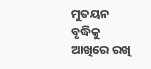ମୁତୟନ ବୃଦ୍ଧିକୁ ଆଖିରେ ରଖି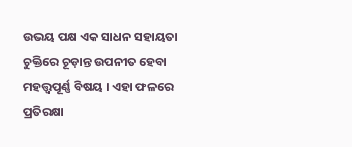ଉଭୟ ପକ୍ଷ ଏକ ସାଧନ ସହାୟତା ଚୁକ୍ତିରେ ଚୂଡ଼ାନ୍ତ ଉପନୀତ ହେବା ମହତ୍ତ୍ବପୂର୍ଣ୍ଣ ବିଷୟ । ଏହା ଫଳରେ ପ୍ରତିରକ୍ଷା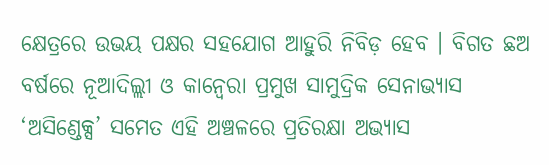କ୍ଷେତ୍ରରେ ଉଭୟ ପକ୍ଷର ସହଯୋଗ ଆହୁରି ନିବିଡ଼ ହେବ । ବିଗତ ଛଅ ବର୍ଷରେ ନୂଆଦିଲ୍ଲୀ ଓ କାନ୍ବେରା ପ୍ରମୁଖ ସାମୁଦ୍ରିକ ସେନାଭ୍ୟାସ ‘ଅସିଣ୍ଡେକ୍ସ’ ସମେତ ଏହି ଅଞ୍ଚଳରେ ପ୍ରତିରକ୍ଷା ଅଭ୍ୟାସ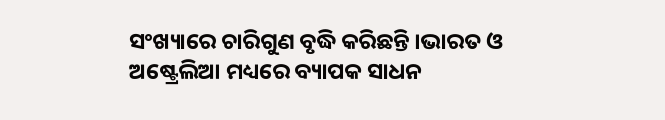ସଂଖ୍ୟାରେ ଚାରିଗୁଣ ବୃଦ୍ଧି କରିଛନ୍ତି ।ଭାରତ ଓ ଅଷ୍ଟ୍ରେଲିଆ ମଧ୍ୟରେ ବ୍ୟାପକ ସାଧନ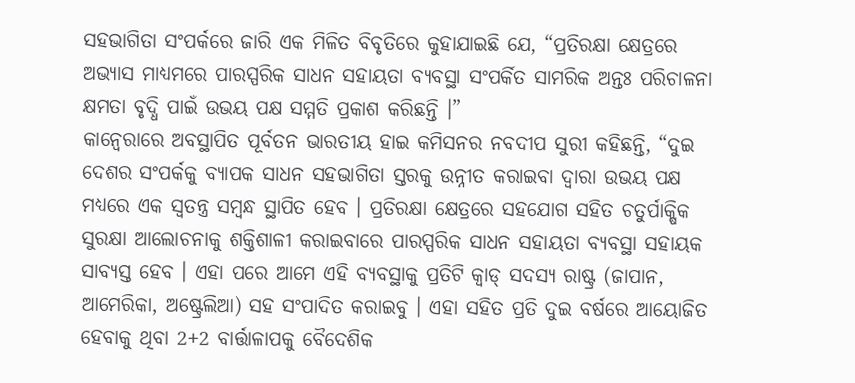ସହଭାଗିତା ସଂପର୍କରେ ଜାରି ଏକ ମିଳିତ ବିବୃତିରେ କୁହାଯାଇଛି ଯେ, “ପ୍ରତିରକ୍ଷା କ୍ଷେତ୍ରରେ ଅଭ୍ୟାସ ମାଧ୍ୟମରେ ପାରସ୍ପରିକ ସାଧନ ସହାୟତା ବ୍ୟବସ୍ଥା ସଂପର୍କିତ ସାମରିକ ଅନ୍ତଃ ପରିଚାଳନା କ୍ଷମତା ବୃଦ୍ଧି ପାଇଁ ଉଭୟ ପକ୍ଷ ସମ୍ମତି ପ୍ରକାଶ କରିଛନ୍ତି ।”
କାନ୍ବେରାରେ ଅବସ୍ଥାପିତ ପୂର୍ବତନ ଭାରତୀୟ ହାଇ କମିସନର ନବଦୀପ ସୁରୀ କହିଛନ୍ତି, “ଦୁଇ ଦେଶର ସଂପର୍କକୁ ବ୍ୟାପକ ସାଧନ ସହଭାଗିତା ସ୍ତରକୁ ଉନ୍ନୀତ କରାଇବା ଦ୍ବାରା ଉଭୟ ପକ୍ଷ ମଧ୍ୟରେ ଏକ ସ୍ବତନ୍ତ୍ର ସମ୍ବନ୍ଧ ସ୍ଥାପିତ ହେବ । ପ୍ରତିରକ୍ଷା କ୍ଷେତ୍ରରେ ସହଯୋଗ ସହିତ ଚତୁର୍ପାକ୍ଷିକ ସୁରକ୍ଷା ଆଲୋଚନାକୁ ଶକ୍ତିଶାଳୀ କରାଇବାରେ ପାରସ୍ପରିକ ସାଧନ ସହାୟତା ବ୍ୟବସ୍ଥା ସହାୟକ ସାବ୍ୟସ୍ତ ହେବ । ଏହା ପରେ ଆମେ ଏହି ବ୍ୟବସ୍ଥାକୁ ପ୍ରତିଟି କ୍ବାଡ୍ ସଦସ୍ୟ ରାଷ୍ଟ୍ର (ଜାପାନ, ଆମେରିକା, ଅଷ୍ଟ୍ରେଲିଆ) ସହ ସଂପାଦିତ କରାଇବୁ । ଏହା ସହିତ ପ୍ରତି ଦୁଇ ବର୍ଷରେ ଆୟୋଜିତ ହେବାକୁ ଥିବା 2+2 ବାର୍ତ୍ତାଳାପକୁ ବୈଦେଶିକ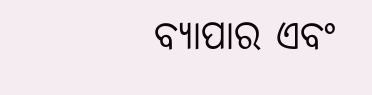ବ୍ୟାପାର ଏବଂ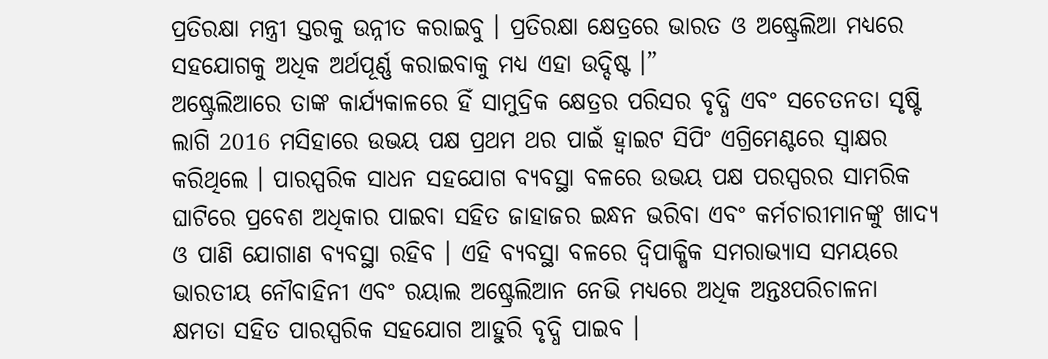ପ୍ରତିରକ୍ଷା ମନ୍ତ୍ରୀ ସ୍ତରକୁ ଉନ୍ନୀତ କରାଇବୁ । ପ୍ରତିରକ୍ଷା କ୍ଷେତ୍ରରେ ଭାରତ ଓ ଅଷ୍ଟ୍ରେଲିଆ ମଧ୍ୟରେ ସହଯୋଗକୁ ଅଧିକ ଅର୍ଥପୂର୍ଣ୍ଣ କରାଇବାକୁ ମଧ୍ୟ ଏହା ଉଦ୍ଦିଷ୍ଟ ।”
ଅଷ୍ଟ୍ରେଲିଆରେ ତାଙ୍କ କାର୍ଯ୍ୟକାଳରେ ହିଁ ସାମୁଦ୍ରିକ କ୍ଷେତ୍ରର ପରିସର ବୃଦ୍ଧି ଏବଂ ସଚେତନତା ସୃଷ୍ଟି ଲାଗି 2016 ମସିହାରେ ଉଭୟ ପକ୍ଷ ପ୍ରଥମ ଥର ପାଇଁ ହ୍ବାଇଟ ସିପିଂ ଏଗ୍ରିମେଣ୍ଟରେ ସ୍ବାକ୍ଷର କରିଥିଲେ । ପାରସ୍ପରିକ ସାଧନ ସହଯୋଗ ବ୍ୟବସ୍ଥା ବଳରେ ଉଭୟ ପକ୍ଷ ପରସ୍ପରର ସାମରିକ ଘାଟିରେ ପ୍ରବେଶ ଅଧିକାର ପାଇବା ସହିତ ଜାହାଜର ଇନ୍ଧନ ଭରିବା ଏବଂ କର୍ମଚାରୀମାନଙ୍କୁ ଖାଦ୍ୟ ଓ ପାଣି ଯୋଗାଣ ବ୍ୟବସ୍ଥା ରହିବ । ଏହି ବ୍ୟବସ୍ଥା ବଳରେ ଦ୍ବିପାକ୍ଷିକ ସମରାଭ୍ୟାସ ସମୟରେ ଭାରତୀୟ ନୌବାହିନୀ ଏବଂ ରୟାଲ ଅଷ୍ଟ୍ରେଲିଆନ ନେଭି ମଧ୍ୟରେ ଅଧିକ ଅନ୍ତଃପରିଚାଳନା କ୍ଷମତା ସହିତ ପାରସ୍ପରିକ ସହଯୋଗ ଆହୁରି ବୃଦ୍ଧି ପାଇବ ।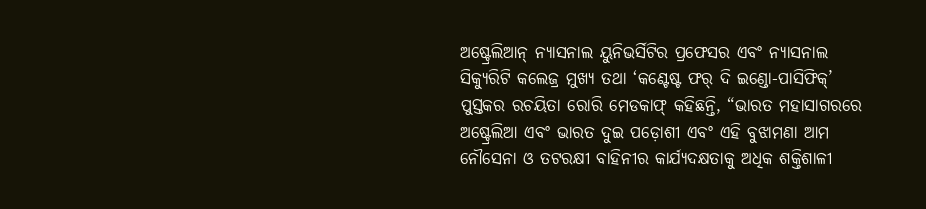ଅଷ୍ଟ୍ରେଲିଆନ୍ ନ୍ୟାସନାଲ ୟୁନିଭର୍ସିଟିର ପ୍ରଫେସର ଏବଂ ନ୍ୟାସନାଲ ସିକ୍ୟୁରିଟି କଲେଜ୍ର ମୁଖ୍ୟ ତଥା ‘କଣ୍ଟେଷ୍ଟ ଫର୍ ଦି ଇଣ୍ଡୋ-ପାସିଫିକ୍’ ପୁସ୍ତକର ରଚୟିତା ରୋରି ମେଡକାଫ୍ କହିଛନ୍ତି, “ଭାରତ ମହାସାଗରରେ ଅଷ୍ଟ୍ରେଲିଆ ଏବଂ ଭାରତ ଦୁଇ ପଡ଼ୋଶୀ ଏବଂ ଏହି ବୁଝାମଣା ଆମ ନୌସେନା ଓ ତଟରକ୍ଷୀ ବାହିନୀର କାର୍ଯ୍ୟଦକ୍ଷତାକୁ ଅଧିକ ଶକ୍ତିଶାଳୀ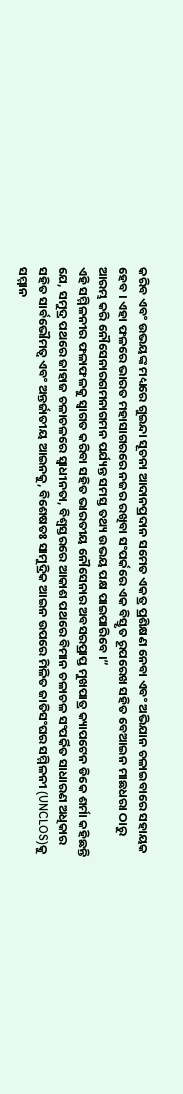କରିବ ଏବଂ ଉଭୟଙ୍କ ମଧ୍ୟରେ ଗୁଇନ୍ଦା ସୂଚନା ଆଦାନପ୍ରଦାନ ସମେତ ଏକତ୍ର ପ୍ରଶିକ୍ଷଣ ନେବା ଏବଂ ଅଭିଯାନ ଚଳାଇବାରେ ସହାୟକ ହେବ । ଏହା ଫଳରେ ଭାରତ ମହାସାଗରରେ ନଜର ରଖିବା ସଂପର୍କରେ ଏକ ବିସ୍ତୃତ ରୂପରେଖ ସହିତ ବେଆଇନ ମାଛଧରା ଠାରୁ ଆରମ୍ଭ କରି ନୌସେନାରଗମନାଗମନ ପର୍ଯ୍ୟନ୍ତ ସମସ୍ତ ତଥ୍ୟ ଉଭୟ ପକ୍ଷ ପାଇପାରିବେ ।”
ଏହି ସମ୍ମିଳନୀର ଫଳାଫଳକୁ ସ୍ବାଗତ କରିବା ସହିତ ଭାରତୀୟ ନୌସେନାର ଅବସରପ୍ରାପ୍ତ ମୁଖପାତ୍ର କ୍ୟାପଟେନ ଡିକେ ଶର୍ମା କହିଛନ୍ତି ଯେ, ସମୁଦ୍ର ପଥରେ ଜାହାଜ ଚଳାଚଳରେ ସ୍ବାଧୀନତା, ବିଶ୍ବସ୍ତରରେ ଆକାଶ ପଥରେ ବିମାନ ଚଳାଚଳ ସଂପର୍କିତ ସାଧାରଣ ଅଧିକାର ସହିତ ସାର୍ବଭୌମତ୍ବ ଏବଂ ଅନ୍ତର୍ଜାତୀୟ ଆଇନକୁ, ବିଶେଷତଃ ସାମୁଦ୍ରିକ ଆଇନ ଉପରେ ମିଳିତ ଜାତିସଂଘର ସମ୍ମିଳନୀ (UNCLOS)କୁ ସମ୍ମାନ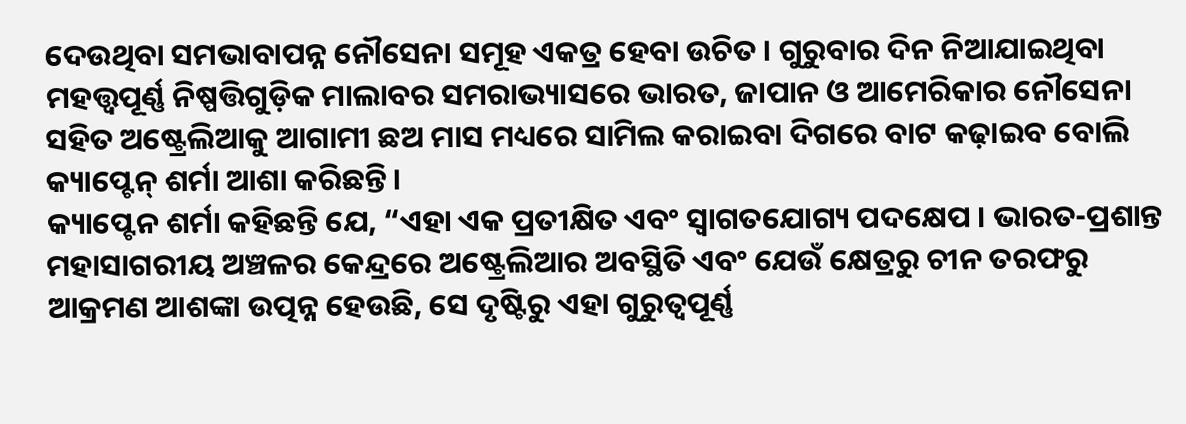ଦେଉଥିବା ସମଭାବାପନ୍ନ ନୌସେନା ସମୂହ ଏକତ୍ର ହେବା ଉଚିତ । ଗୁରୁବାର ଦିନ ନିଆଯାଇଥିବା ମହତ୍ତ୍ବପୂର୍ଣ୍ଣ ନିଷ୍ପତ୍ତିଗୁଡ଼ିକ ମାଲାବର ସମରାଭ୍ୟାସରେ ଭାରତ, ଜାପାନ ଓ ଆମେରିକାର ନୌସେନା ସହିତ ଅଷ୍ଟ୍ରେଲିଆକୁ ଆଗାମୀ ଛଅ ମାସ ମଧ୍ୟରେ ସାମିଲ କରାଇବା ଦିଗରେ ବାଟ କଢ଼ାଇବ ବୋଲି କ୍ୟାପ୍ଟେନ୍ ଶର୍ମା ଆଶା କରିଛନ୍ତି ।
କ୍ୟାପ୍ଟେନ ଶର୍ମା କହିଛନ୍ତି ଯେ, “ଏହା ଏକ ପ୍ରତୀକ୍ଷିତ ଏବଂ ସ୍ବାଗତଯୋଗ୍ୟ ପଦକ୍ଷେପ । ଭାରତ-ପ୍ରଶାନ୍ତ ମହାସାଗରୀୟ ଅଞ୍ଚଳର କେନ୍ଦ୍ରରେ ଅଷ୍ଟ୍ରେଲିଆର ଅବସ୍ଥିତି ଏବଂ ଯେଉଁ କ୍ଷେତ୍ରରୁ ଚୀନ ତରଫରୁ ଆକ୍ରମଣ ଆଶଙ୍କା ଉତ୍ପନ୍ନ ହେଉଛି, ସେ ଦୃଷ୍ଟିରୁ ଏହା ଗୁରୁତ୍ବପୂର୍ଣ୍ଣ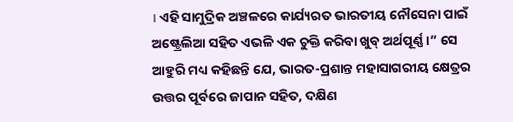। ଏହି ସାମୁଦ୍ରିକ ଅଞ୍ଚଳରେ କାର୍ଯ୍ୟରତ ଭାରତୀୟ ନୌସେନା ପାଇଁ ଅଷ୍ଟ୍ରେଲିଆ ସହିତ ଏଭଳି ଏକ ଚୁକ୍ତି କରିବା ଖୁବ୍ ଅର୍ଥପୂର୍ଣ୍ଣ ।” ସେ ଆହୁରି ମଧ୍ୟ କହିଛନ୍ତି ଯେ, ଭାରତ-ପ୍ରଶାନ୍ତ ମହାସାଗରୀୟ କ୍ଷେତ୍ରର ଉତ୍ତର ପୂର୍ବରେ ଜାପାନ ସହିତ, ଦକ୍ଷିଣ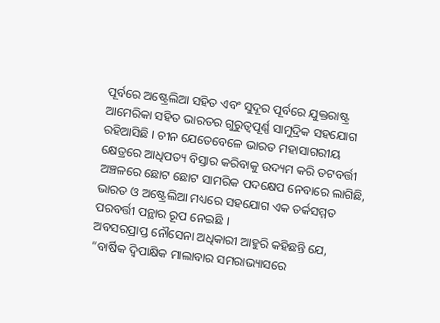ପୂର୍ବରେ ଅଷ୍ଟ୍ରେଲିଆ ସହିତ ଏବଂ ସୁଦୂର ପୂର୍ବରେ ଯୁକ୍ତରାଷ୍ଟ୍ର ଆମେରିକା ସହିତ ଭାରତର ଗୁରୁତ୍ବପୂର୍ଣ୍ଣ ସାମୁଦ୍ରିକ ସହଯୋଗ ରହିଆସିଛି । ଚୀନ ଯେତେବେଳେ ଭାରତ ମହାସାଗରୀୟ କ୍ଷେତ୍ରରେ ଆଧିପତ୍ୟ ବିସ୍ତାର କରିବାକୁ ଉଦ୍ୟମ କରି ତଟବର୍ତ୍ତୀ ଅଞ୍ଚଳରେ ଛୋଟ ଛୋଟ ସାମରିକ ପଦକ୍ଷେପ ନେବାରେ ଲାଗିଛି, ଭାରତ ଓ ଅଷ୍ଟ୍ରେଲିଆ ମଧ୍ୟରେ ସହଯୋଗ ଏକ ତର୍କସମ୍ମତ ପରବର୍ତ୍ତୀ ପନ୍ଥାର ରୂପ ନେଇଛି ।
ଅବସରପ୍ରାପ୍ତ ନୌସେନା ଅଧିକାରୀ ଆହୁରି କହିଛନ୍ତି ଯେ, “ବାର୍ଷିକ ଦ୍ବିପାକ୍ଷିକ ମାଲାବାର ସମରାଭ୍ୟାସରେ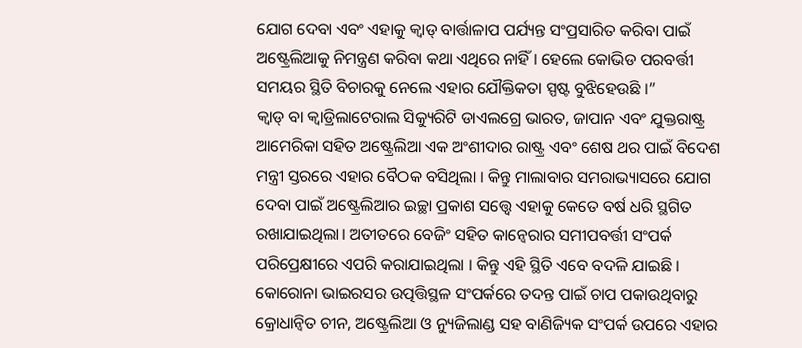ଯୋଗ ଦେବା ଏବଂ ଏହାକୁ କ୍ବାଡ୍ ବାର୍ତ୍ତାଳାପ ପର୍ଯ୍ୟନ୍ତ ସଂପ୍ରସାରିତ କରିବା ପାଇଁ ଅଷ୍ଟ୍ରେଲିଆକୁ ନିମନ୍ତ୍ରଣ କରିବା କଥା ଏଥିରେ ନାହିଁ । ହେଲେ କୋଭିଡ ପରବର୍ତ୍ତୀ ସମୟର ସ୍ଥିତି ବିଚାରକୁ ନେଲେ ଏହାର ଯୌକ୍ତିକତା ସ୍ପଷ୍ଟ ବୁଝିହେଉଛି ।”
କ୍ବାଡ୍ ବା କ୍ବାଡ୍ରିଲାଟେରାଲ ସିକ୍ୟୁରିଟି ଡାଏଲଗ୍ରେ ଭାରତ, ଜାପାନ ଏବଂ ଯୁକ୍ତରାଷ୍ଟ୍ର ଆମେରିକା ସହିତ ଅଷ୍ଟ୍ରେଲିଆ ଏକ ଅଂଶୀଦାର ରାଷ୍ଟ୍ର ଏବଂ ଶେଷ ଥର ପାଇଁ ବିଦେଶ ମନ୍ତ୍ରୀ ସ୍ତରରେ ଏହାର ବୈଠକ ବସିଥିଲା । କିନ୍ତୁ ମାଲାବାର ସମରାଭ୍ୟାସରେ ଯୋଗ ଦେବା ପାଇଁ ଅଷ୍ଟ୍ରେଲିଆର ଇଚ୍ଛା ପ୍ରକାଶ ସତ୍ତ୍ବେ ଏହାକୁ କେତେ ବର୍ଷ ଧରି ସ୍ଥଗିତ ରଖାଯାଇଥିଲା। ଅତୀତରେ ବେଜିଂ ସହିତ କାନ୍ବେରାର ସମୀପବର୍ତ୍ତୀ ସଂପର୍କ ପରିପ୍ରେକ୍ଷୀରେ ଏପରି କରାଯାଇଥିଲା । କିନ୍ତୁ ଏହି ସ୍ଥିତି ଏବେ ବଦଳି ଯାଇଛି । କୋରୋନା ଭାଇରସର ଉତ୍ପତ୍ତିସ୍ଥଳ ସଂପର୍କରେ ତଦନ୍ତ ପାଇଁ ଚାପ ପକାଉଥିବାରୁ କ୍ରୋଧାନ୍ବିତ ଚୀନ, ଅଷ୍ଟ୍ରେଲିଆ ଓ ନ୍ୟୁଜିଲାଣ୍ଡ ସହ ବାଣିଜ୍ୟିକ ସଂପର୍କ ଉପରେ ଏହାର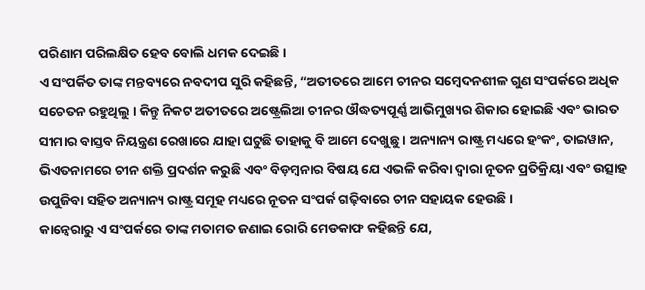ପରିଣାମ ପରିଲକ୍ଷିତ ହେବ ବୋଲି ଧମକ ଦେଇଛି ।
ଏ ସଂପର୍କିତ ତାଙ୍କ ମନ୍ତବ୍ୟରେ ନବଦୀପ ସୁରି କହିଛନ୍ତି, “ଅତୀତରେ ଆମେ ଚୀନର ସମ୍ବେଦନଶୀଳ ଗୁଣ ସଂପର୍କରେ ଅଧିକ ସଚେତନ ରହୁଥିଲୁ । କିନ୍ତୁ ନିକଟ ଅତୀତରେ ଅଷ୍ଟ୍ରେଲିଆ ଚୀନର ଔଦ୍ଧତ୍ୟପୂର୍ଣ୍ଣ ଆଭିମୁଖ୍ୟର ଶିକାର ହୋଇଛି ଏବଂ ଭାରତ ସୀମାର ବାସ୍ତବ ନିୟନ୍ତ୍ରଣ ରେଖାରେ ଯାହା ଘଟୁଛି ତାହାକୁ ବି ଆମେ ଦେଖୁଛୁ । ଅନ୍ୟାନ୍ୟ ରାଷ୍ଟ୍ର ମଧ୍ୟରେ ହଂକଂ, ତାଇୱାନ, ଭିଏତନାମରେ ଚୀନ ଶକ୍ତି ପ୍ରଦର୍ଶନ କରୁଛି ଏବଂ ବିଡ଼ମ୍ବନାର ବିଷୟ ଯେ ଏଭଳି କରିବା ଦ୍ବାରା ନୂତନ ପ୍ରତିକ୍ରିୟା ଏବଂ ଉତ୍ସାହ ଉପୁଜିବା ସହିତ ଅନ୍ୟାନ୍ୟ ରାଷ୍ଟ୍ର ସମୂହ ମଧ୍ୟରେ ନୂତନ ସଂପର୍କ ଗଢ଼ିବାରେ ଚୀନ ସହାୟକ ହେଉଛି ।
କାନ୍ବେରାରୁ ଏ ସଂପର୍କରେ ତାଙ୍କ ମତାମତ ଜଣାଇ ରୋରି ମେଡକାଫ କହିଛନ୍ତି ଯେ,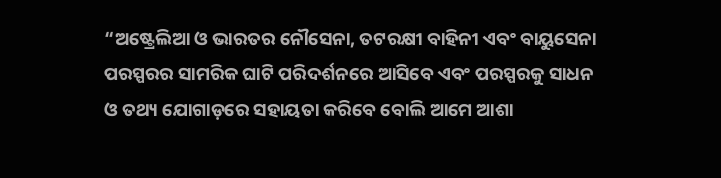“ଅଷ୍ଟ୍ରେଲିଆ ଓ ଭାରତର ନୌସେନା, ତଟରକ୍ଷୀ ବାହିନୀ ଏବଂ ବାୟୁସେନା ପରସ୍ପରର ସାମରିକ ଘାଟି ପରିଦର୍ଶନରେ ଆସିବେ ଏବଂ ପରସ୍ପରକୁ ସାଧନ ଓ ତଥ୍ୟ ଯୋଗାଡ଼ରେ ସହାୟତା କରିବେ ବୋଲି ଆମେ ଆଶା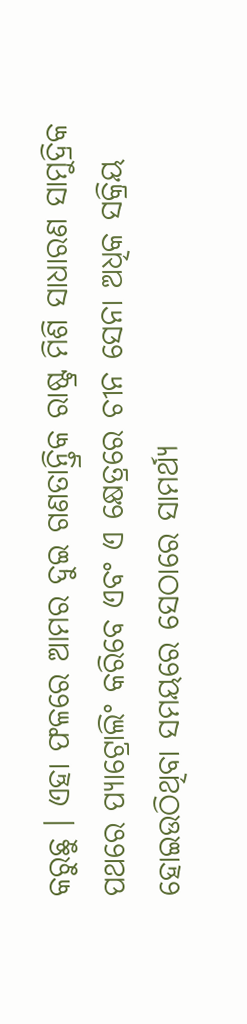କରୁଛୁ । ଏହା ଫଳରେ ଆମର ଦୁଇ ଗଣତାନ୍ତ୍ରିକ ରାଷ୍ଟ୍ର ମିଶି ସାଧାରଣ ସାମୁଦ୍ରିକ ପଥରେ ପ୍ୟାଟ୍ରୋଲିଂ କରିବେ ଏବଂ ଏ କ୍ଷେତ୍ରରେ ଚୀନ ସେନା ଅଧିକ ସକ୍ରିୟ ହୋଇଉଠିଥିବା ସମୟରେ ସେଠାରେ ସାମର୍ଥ୍ୟ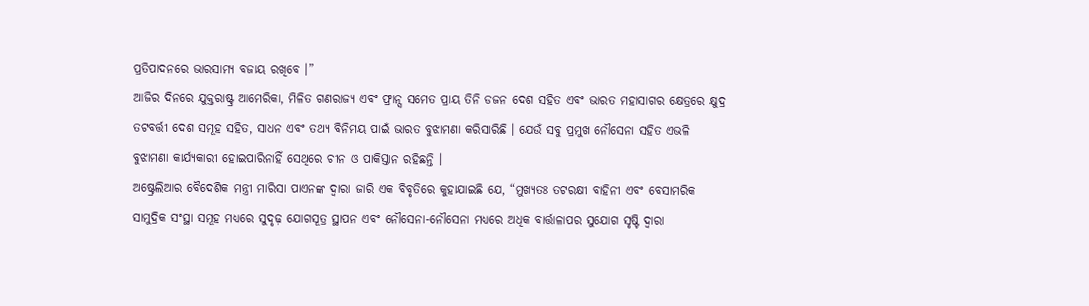ପ୍ରତିପାଦନରେ ଭାରସାମ୍ୟ ବଜାୟ ରଖିବେ ।”
ଆଜିର ଦିନରେ ଯୁକ୍ତରାଷ୍ଟ୍ର ଆମେରିକା, ମିଳିତ ଗଣରାଜ୍ୟ ଏବଂ ଫ୍ରାନ୍ସ ସମେତ ପ୍ରାୟ ତିନି ଡଜନ ଦେଶ ସହିତ ଏବଂ ଭାରତ ମହାସାଗର କ୍ଷେତ୍ରରେ କ୍ଷୁଦ୍ର ତଟବର୍ତ୍ତୀ ଦେଶ ସମୂହ ସହିତ, ସାଧନ ଏବଂ ତଥ୍ୟ ବିନିମୟ ପାଇଁ ଭାରତ ବୁଝାମଣା କରିସାରିଛି । ଯେଉଁ ସବୁ ପ୍ରମୁଖ ନୌସେନା ସହିତ ଏଭଳି ବୁଝାମଣା କାର୍ଯ୍ୟକାରୀ ହୋଇପାରିନାହିଁ ସେଥିରେ ଚୀନ ଓ ପାକିସ୍ତାନ ରହିଛନ୍ତି ।
ଅଷ୍ଟ୍ରେଲିଆର ବୈଦେଶିକ ମନ୍ତ୍ରୀ ମାରିସା ପାଏନଙ୍କ ଦ୍ବାରା ଜାରି ଏକ ବିବୃତିରେ କୁହାଯାଇଛି ଯେ, “ମୁଖ୍ୟତଃ ତଟରକ୍ଷୀ ବାହିନୀ ଏବଂ ବେସାମରିକ ସାମୁଦ୍ରିକ ସଂସ୍ଥା ସମୂହ ମଧ୍ୟରେ ସୁଦୃଢ଼ ଯୋଗସୂତ୍ର ସ୍ଥାପନ ଏବଂ ନୌସେନା-ନୌସେନା ମଧ୍ୟରେ ଅଧିକ ବାର୍ତ୍ତାଳାପର ସୁଯୋଗ ସୃଷ୍ଟି ଦ୍ବାରା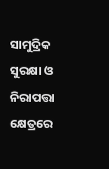ସାମୁଦ୍ରିକ ସୁରକ୍ଷା ଓ ନିରାପତ୍ତା କ୍ଷେତ୍ରରେ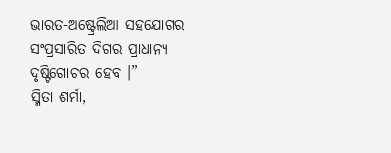ଭାରତ-ଅଷ୍ଟ୍ରେଲିଆ ସହଯୋଗର ସଂପ୍ରସାରିତ ଦିଗର ପ୍ରାଧାନ୍ୟ ଦୃଷ୍ଟିଗୋଚର ହେବ ।”
ସ୍ମିତା ଶର୍ମା,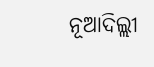ନୂଆଦିଲ୍ଲୀ